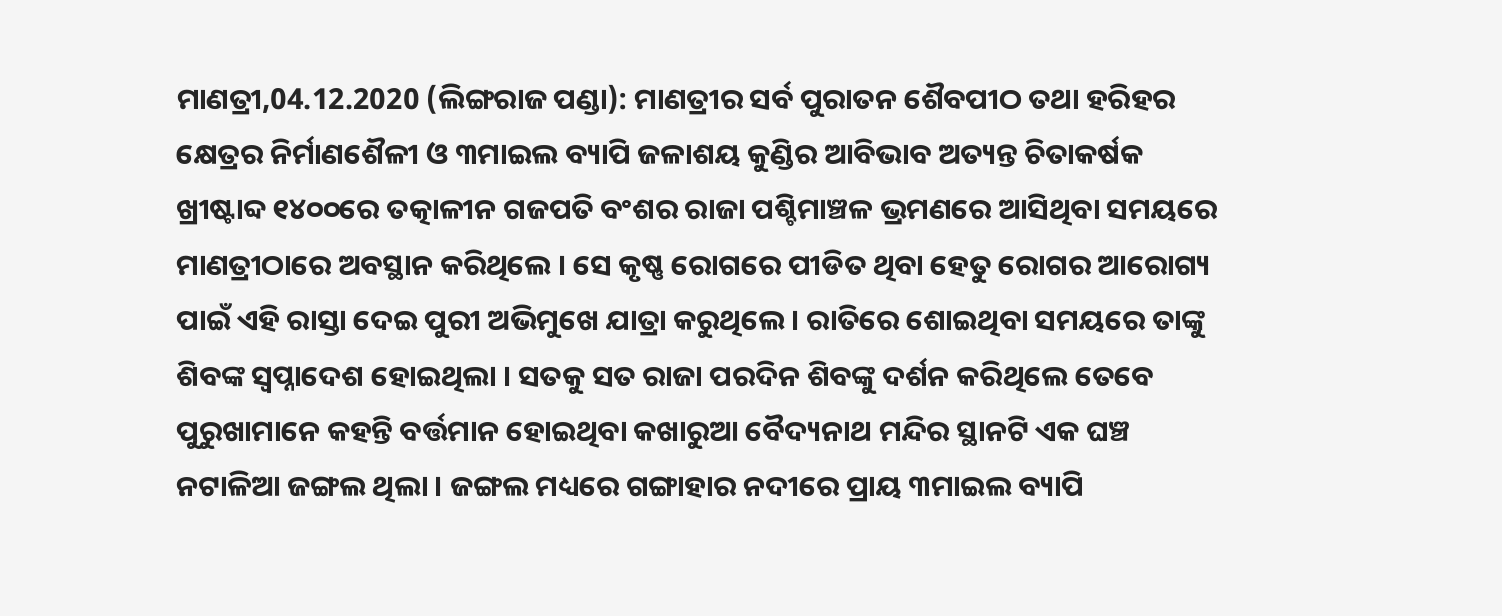ମାଣତ୍ରୀ,04.12.2020 (ଲିଙ୍ଗରାଜ ପଣ୍ଡା): ମାଣତ୍ରୀର ସର୍ବ ପୁରାତନ ଶୈବପୀଠ ତଥା ହରିହର କ୍ଷେତ୍ରର ନିର୍ମାଣଶୈଳୀ ଓ ୩ମାଇଲ ବ୍ୟାପି ଜଳାଶୟ କୁଣ୍ଡିର ଆବିଭାବ ଅତ୍ୟନ୍ତ ଚିତାକର୍ଷକ ଖ୍ରୀଷ୍ଟାବ୍ଦ ୧୪୦୦ରେ ତତ୍କାଳୀନ ଗଜପତି ବଂଶର ରାଜା ପଶ୍ଚିମାଞ୍ଚଳ ଭ୍ରମଣରେ ଆସିଥିବା ସମୟରେ ମାଣତ୍ରୀଠାରେ ଅବସ୍ଥାନ କରିଥିଲେ । ସେ କୃଷ୍ଣ ରୋଗରେ ପୀଡିତ ଥିବା ହେତୁ ରୋଗର ଆରୋଗ୍ୟ ପାଇଁ ଏହି ରାସ୍ତା ଦେଇ ପୁରୀ ଅଭିମୁଖେ ଯାତ୍ରା କରୁଥିଲେ । ରାତିରେ ଶୋଇଥିବା ସମୟରେ ତାଙ୍କୁ ଶିବଙ୍କ ସ୍ଵପ୍ନାଦେଶ ହୋଇଥିଲା । ସତକୁ ସତ ରାଜା ପରଦିନ ଶିବଙ୍କୁ ଦର୍ଶନ କରିଥିଲେ ତେବେ ପୁରୁଖାମାନେ କହନ୍ତି ବର୍ତ୍ତମାନ ହୋଇଥିବା କଖାରୁଆ ବୈଦ୍ୟନାଥ ମନ୍ଦିର ସ୍ଥାନଟି ଏକ ଘଞ୍ଚ ନଟାଳିଆ ଜଙ୍ଗଲ ଥିଲା । ଜଙ୍ଗଲ ମଧ୍ୟରେ ଗଙ୍ଗାହାର ନଦୀରେ ପ୍ରାୟ ୩ମାଇଲ ବ୍ୟାପି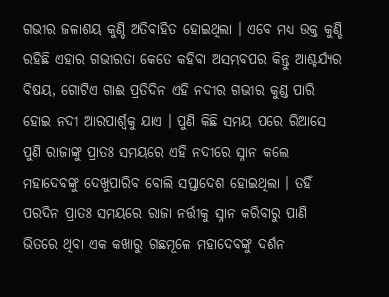ଗଭୀର ଜଳାଶୟ କୁଣ୍ଡି ଅତିବାହିତ ହୋଇଥିଲା । ଏବେ ମଧ୍ୟ ଉକ୍ତ କୁଣ୍ଡି ରହିଛି ଏହାର ଗଭୀରତା କେତେ କହିବା ଅସମ୍ଭବପର କିନ୍ତୁ ଆଶ୍ଚର୍ଯ୍ୟର ବିଷୟ, ଗୋଟିଏ ଗାଈ ପ୍ରତିଦିନ ଏହି ନଦୀର ଗଭୀର କୁଣ୍ଡ ପାରି ହୋଇ ନଦୀ ଆରପାର୍ଶ୍ୱକୁ ଯାଏ । ପୁଣି କିଛି ସମୟ ପରେ ରିଆସେ ପୁଣି ରାଜାଙ୍କୁ ପ୍ରାତଃ ସମୟରେ ଏହି ନଦୀରେ ସ୍ନାନ କଲେ ମହାଦେବଙ୍କୁ ଦେଖୁପାରିବ ବୋଲି ସପ୍ତାଦେଶ ହୋଇଥିଲା । ତହିଁ ପରଦିନ ପ୍ରାତଃ ସମୟରେ ରାଜା ନର୍ତ୍ତୀକୁ ସ୍ନାନ କରିବାରୁ ପାଣି ଭିତରେ ଥିବା ଏକ କଖାରୁ ଗଛମୂଳେ ମହାଦେବଙ୍କୁ ଦର୍ଶନ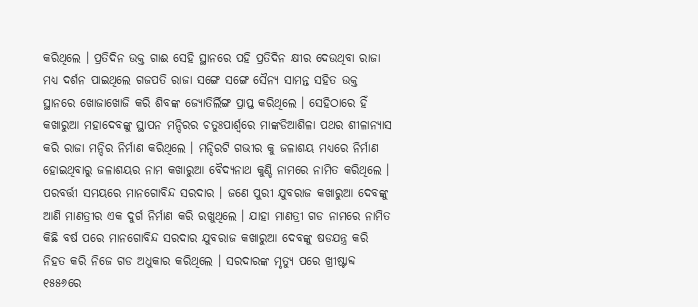କରିଥିଲେ । ପ୍ରତିଦିନ ଉକ୍ତ ଗାଈ ସେହି ସ୍ଥାନରେ ପହି ପ୍ରତିଦିନ କ୍ଷୀର ଦେଉଥିବା ରାଜା ମଧ୍ୟ ଦର୍ଶନ ପାଇଥିଲେ ଗଜପତି ରାଜା ସଙ୍ଗେ ସଙ୍ଗେ ସୈନ୍ୟ ସାମନ୍ତ ସହିତ ଉକ୍ତ ସ୍ଥାନରେ ଖୋଜାଖୋଜି କରି ଶିବଙ୍କ ଜ୍ୟୋତିର୍ଲିଙ୍ଗ ପ୍ରାପ୍ତ କରିଥିଲେ । ସେହିଠାରେ ହିଁ କଖାରୁଆ ମହାଦେବଙ୍କୁ ସ୍ଥାପନ ମନ୍ଦିରର ଚତୁଃପାର୍ଶ୍ବରେ ମାଙ୍କଡିଆଶିଳା ପଥର ଶୀଳାନ୍ୟାସ କରି ରାଜା ମନ୍ଦିର ନିର୍ମାଣ କରିଥିଲେ । ମନ୍ଦିରଟି ଗଭୀର କୁ ଜଳାଶୟ ମଧ୍ୟରେ ନିର୍ମାଣ ହୋଇଥିବାରୁ ଜଳାଶୟର ନାମ କଖାରୁଆ ବୈଦ୍ୟନାଥ କୁଣ୍ଡି ନାମରେ ନାମିତ କରିଥିଲେ । ପରବର୍ତ୍ତୀ ସମୟରେ ମାନଗୋବିନ୍ଦ ସରଦାର । ଜଣେ ପୁରୀ ଯୁବରାଜ କଖାରୁଆ ଦେବଙ୍କୁ ଆଣି ମାଣତ୍ରୀର ଏକ ଦୁର୍ଗ ନିର୍ମାଣ କରି ରଖୁଥିଲେ । ଯାହା ମାଣତ୍ରୀ ଗଡ ନାମରେ ନାମିତ କିଛି ବର୍ଷ ପରେ ମାନଗୋବିନ୍ଦ ସରଦାର ଯୁବରାଜ କଖାରୁଆ ଦେବଙ୍କୁ ଷଡଯନ୍ତ୍ର କରି ନିହତ କରି ନିଜେ ଗଡ ଅଧୁକାର କରିଥିଲେ । ସରଦାରଙ୍କ ମୃତ୍ୟୁ ପରେ ଖ୍ରୀଷ୍ଟାବ୍ଦ ୧୫୫୬ରେ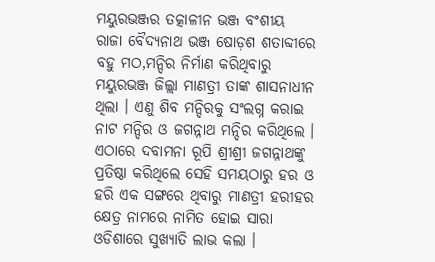ମୟୁରଭଞ୍ଜର ତତ୍କାଳୀନ ଭଞ୍ଜ ବଂଶୀୟ ରାଜା ବୈଦ୍ୟନାଥ ଭଞ୍ଜ ଷୋଡ଼ଶ ଶତାବ୍ଦୀରେ ବହୁ ମଠ,ମନ୍ଦିର ନିର୍ମାଣ କରିଥିବାରୁ ମୟୁରଭଞ୍ଜ ଜିଲ୍ଲା ମାଣତ୍ରୀ ତାଙ୍କ ଶାସନାଧୀନ ଥିଲା । ଏଣୁ ଶିବ ମନ୍ଦିରକୁ ସଂଲଗ୍ନ କରାଇ ନାଟ ମନ୍ଦିର ଓ ଜଗନ୍ନାଥ ମନ୍ଦିର କରିଥିଲେ । ଏଠାରେ ଦବାମନା ରୂପି ଶ୍ରୀଶ୍ରୀ ଜଗନ୍ନାଥଙ୍କୁ ପ୍ରତିଷ୍ଠା କରିଥିଲେ ସେହି ସମୟଠାରୁ ହର ଓ ହରି ଏକ ସଙ୍ଗରେ ଥିବାରୁ ମାଣତ୍ରୀ ହରୀହର କ୍ଷେତ୍ର ନାମରେ ନାମିତ ହୋଇ ସାରା ଓଡିଶାରେ ସୁଖ୍ୟାତି ଲାଭ କଲା ।